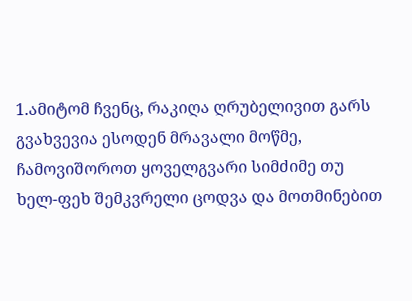1.ამიტომ ჩვენც, რაკიღა ღრუბელივით გარს გვახვევია ესოდენ მრავალი მოწმე, ჩამოვიშოროთ ყოველგვარი სიმძიმე თუ ხელ-ფეხ შემკვრელი ცოდვა და მოთმინებით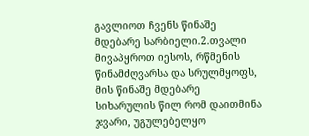გავლიოთ ჩვენს წინაშე მდებარე სარბიელი.2.თვალი მივაპყროთ იესოს, რწმენის წინამძღვარსა და სრულმყოფს, მის წინაშე მდებარე სიხარულის წილ რომ დაითმინა ჯვარი, უგულებელყო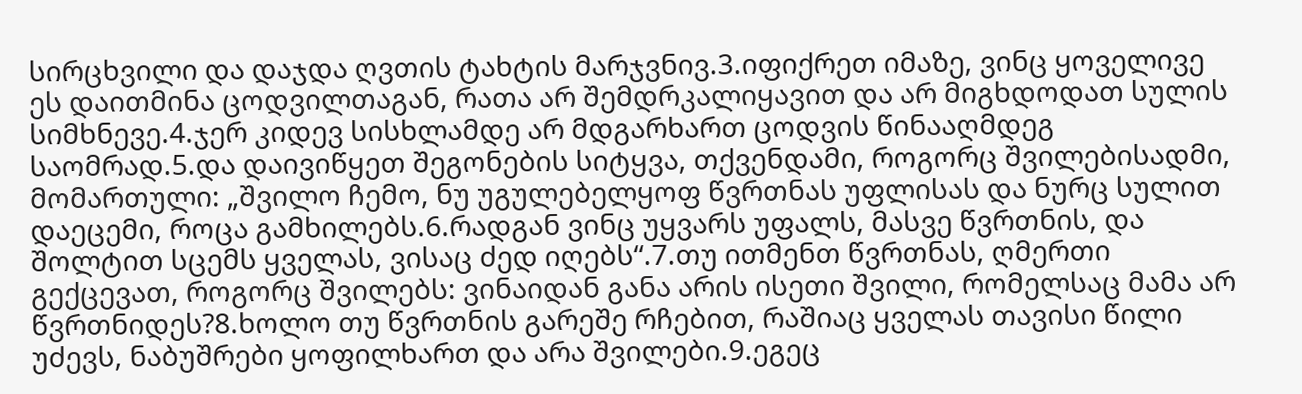სირცხვილი და დაჯდა ღვთის ტახტის მარჯვნივ.3.იფიქრეთ იმაზე, ვინც ყოველივე ეს დაითმინა ცოდვილთაგან, რათა არ შემდრკალიყავით და არ მიგხდოდათ სულის სიმხნევე.4.ჯერ კიდევ სისხლამდე არ მდგარხართ ცოდვის წინააღმდეგ საომრად.5.და დაივიწყეთ შეგონების სიტყვა, თქვენდამი, როგორც შვილებისადმი, მომართული: „შვილო ჩემო, ნუ უგულებელყოფ წვრთნას უფლისას და ნურც სულით დაეცემი, როცა გამხილებს.6.რადგან ვინც უყვარს უფალს, მასვე წვრთნის, და შოლტით სცემს ყველას, ვისაც ძედ იღებს“.7.თუ ითმენთ წვრთნას, ღმერთი გექცევათ, როგორც შვილებს: ვინაიდან განა არის ისეთი შვილი, რომელსაც მამა არ წვრთნიდეს?8.ხოლო თუ წვრთნის გარეშე რჩებით, რაშიაც ყველას თავისი წილი უძევს, ნაბუშრები ყოფილხართ და არა შვილები.9.ეგეც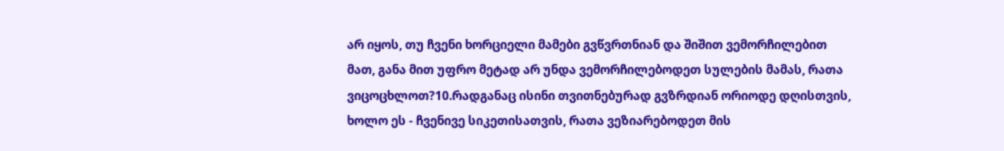არ იყოს, თუ ჩვენი ხორციელი მამები გვწვრთნიან და შიშით ვემორჩილებით მათ, განა მით უფრო მეტად არ უნდა ვემორჩილებოდეთ სულების მამას, რათა ვიცოცხლოთ?10.რადგანაც ისინი თვითნებურად გვზრდიან ორიოდე დღისთვის, ხოლო ეს - ჩვენივე სიკეთისათვის, რათა ვეზიარებოდეთ მის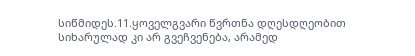სიწმიდეს.11.ყოველგვარი წვრთნა დღესდღეობით სიხარულად კი არ გვეჩვენება, არამედ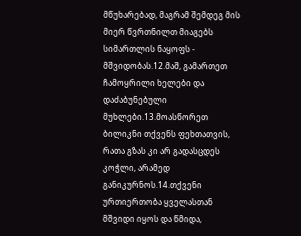მწუხარებად, მაგრამ შემდეგ მის მიერ წვრთნილთ მიაგებს სიმართლის ნაყოფს - მშვიდობას.12.მაშ, გამართეთ ჩამოყრილი ხელები და დაძაბუნებული მუხლები.13.მოასწორეთ ბილიკნი თქვენს ფეხთათვის, რათა გზას კი არ გადასცდეს კოჭლი, არამედ განიკურნოს.14.თქვენი ურთიერთობა ყველასთან მშვიდი იყოს და წმიდა,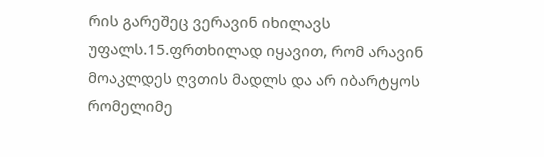რის გარეშეც ვერავინ იხილავს უფალს.15.ფრთხილად იყავით, რომ არავინ მოაკლდეს ღვთის მადლს და არ იბარტყოს რომელიმე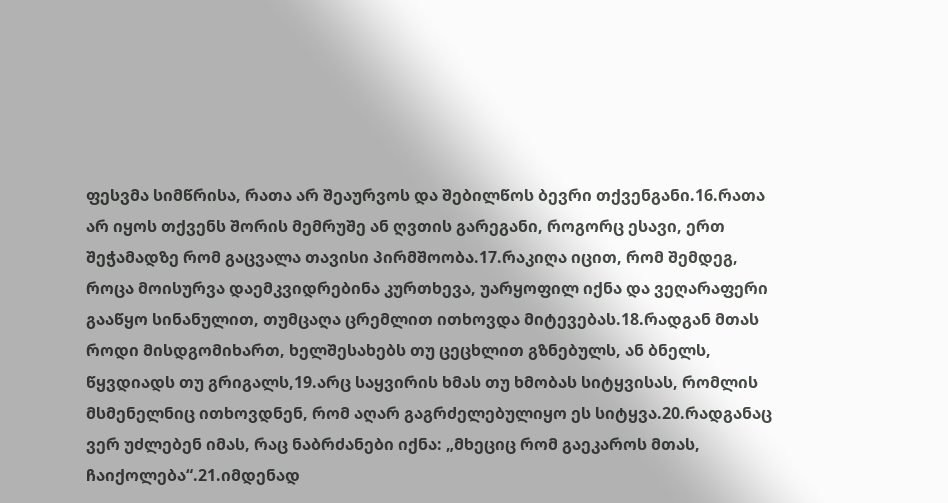ფესვმა სიმწრისა, რათა არ შეაურვოს და შებილწოს ბევრი თქვენგანი.16.რათა არ იყოს თქვენს შორის მემრუშე ან ღვთის გარეგანი, როგორც ესავი, ერთ შეჭამადზე რომ გაცვალა თავისი პირმშოობა.17.რაკიღა იცით, რომ შემდეგ, როცა მოისურვა დაემკვიდრებინა კურთხევა, უარყოფილ იქნა და ვეღარაფერი გააწყო სინანულით, თუმცაღა ცრემლით ითხოვდა მიტევებას.18.რადგან მთას როდი მისდგომიხართ, ხელშესახებს თუ ცეცხლით გზნებულს, ან ბნელს, წყვდიადს თუ გრიგალს,19.არც საყვირის ხმას თუ ხმობას სიტყვისას, რომლის მსმენელნიც ითხოვდნენ, რომ აღარ გაგრძელებულიყო ეს სიტყვა.20.რადგანაც ვერ უძლებენ იმას, რაც ნაბრძანები იქნა: „მხეციც რომ გაეკაროს მთას, ჩაიქოლება“.21.იმდენად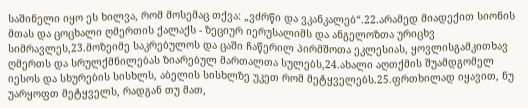საშინელი იყო ეს ხილვა, რომ მოსემაც თქვა: „ვძრწი და ვკანკალებ“.22.არამედ მიადექით სიონის მთას და ცოცხალი ღმერთის ქალაქს - ზეციურ იერუსალიმს და ანგელოზთა ურიცხვ სიმრავლეს,23.მოზეიმე საკრებულოს და ცაში ჩაწერილ პირმშოთა ეკლესიას, ყოვლისგამკითხავ ღმერთს და სრულქმნილებას ზიარებულ მართალთა სულებს,24.ახალი აღთქმის შუამდგომელ იესოს და სხურების სისხლს, აბელის სისხლზე უკეთ რომ მეტყველებს.25.ფრთხილად იყავით, ნუ უარყოფთ მეტყველს, რადგან თუ მათ,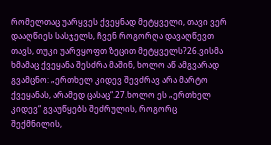რომელთაც უარყვეს ქვეყნად მეტყველი, თავი ვერ დააღწიეს სასჯელს, ჩვენ როგორღა დავაღწევთ თავს, თუკი უარვყოფთ ზეცით მეტყველს?26.ვისმა ხმამაც ქვეყანა შესძრა მაშინ, ხოლო აწ ამგვარად გვამცნო: „ერთხელ კიდევ შევძრავ არა მარტო ქვეყანას, არამედ ცასაც“.27.ხოლო ეს „ერთხელ კიდევ“ გვაუწყებს შეძრულის, როგორც შექმნილის,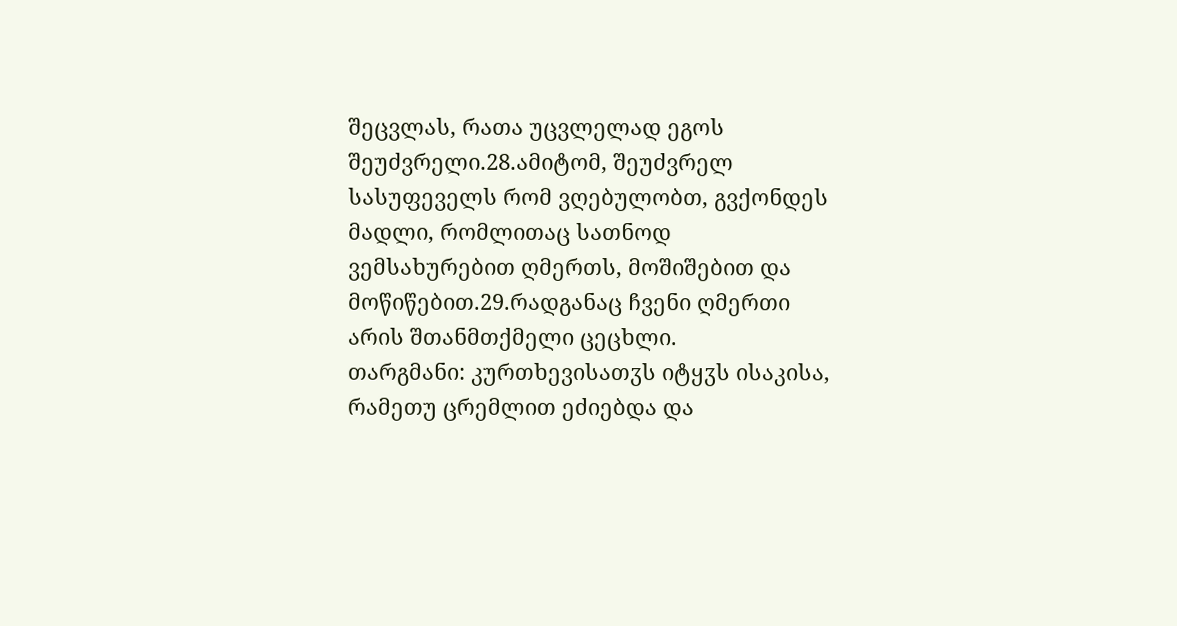შეცვლას, რათა უცვლელად ეგოს შეუძვრელი.28.ამიტომ, შეუძვრელ სასუფეველს რომ ვღებულობთ, გვქონდეს მადლი, რომლითაც სათნოდ ვემსახურებით ღმერთს, მოშიშებით და მოწიწებით.29.რადგანაც ჩვენი ღმერთი არის შთანმთქმელი ცეცხლი.
თარგმანი: კურთხევისათჳს იტყჳს ისაკისა, რამეთუ ცრემლით ეძიებდა და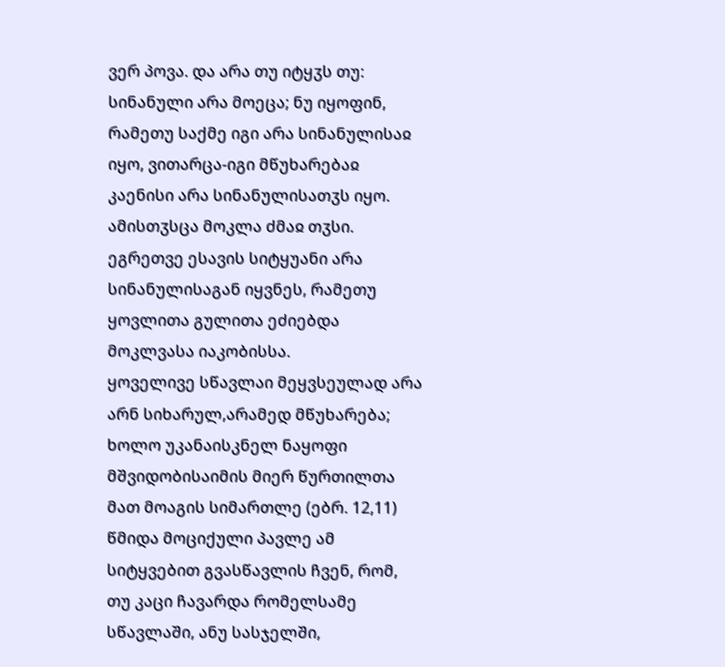ვერ პოვა. და არა თუ იტყჳს თუ: სინანული არა მოეცა; ნუ იყოფინ, რამეთუ საქმე იგი არა სინანულისაჲ იყო, ვითარცა-იგი მწუხარებაჲ კაენისი არა სინანულისათჳს იყო. ამისთჳსცა მოკლა ძმაჲ თჳსი. ეგრეთვე ესავის სიტყუანი არა სინანულისაგან იყვნეს, რამეთუ ყოვლითა გულითა ეძიებდა მოკლვასა იაკობისსა.
ყოველივე სწავლაი მეყვსეულად არა არნ სიხარულ,არამედ მწუხარება; ხოლო უკანაისკნელ ნაყოფი მშვიდობისაიმის მიერ წურთილთა მათ მოაგის სიმართლე (ებრ. 12,11)
წმიდა მოციქული პავლე ამ სიტყვებით გვასწავლის ჩვენ, რომ, თუ კაცი ჩავარდა რომელსამე სწავლაში, ანუ სასჯელში,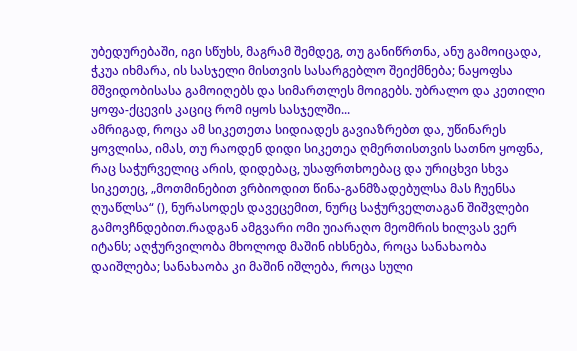უბედურებაში, იგი სწუხს, მაგრამ შემდეგ, თუ განიწრთნა, ანუ გამოიცადა, ჭკუა იხმარა, ის სასჯელი მისთვის სასარგებლო შეიქმნება; ნაყოფსა მშვიდობისასა გამოიღებს და სიმართლეს მოიგებს. უბრალო და კეთილი ყოფა-ქცევის კაციც რომ იყოს სასჯელში...
ამრიგად, როცა ამ სიკეთეთა სიდიადეს გავიაზრებთ და, უწინარეს ყოვლისა, იმას, თუ რაოდენ დიდი სიკეთეა ღმერთისთვის სათნო ყოფნა, რაც საჭურველიც არის, დიდებაც, უსაფრთხოებაც და ურიცხვი სხვა სიკეთეც, „მოთმინებით ვრბიოდით წინა-განმზადებულსა მას ჩუენსა ღუაწლსა“ (), ნურასოდეს დავეცემით, ნურც საჭურველთაგან შიშვლები გამოვჩნდებით.რადგან ამგვარი ომი უიარაღო მეომრის ხილვას ვერ იტანს; აღჭურვილობა მხოლოდ მაშინ იხსნება, როცა სანახაობა დაიშლება; სანახაობა კი მაშინ იშლება, როცა სული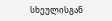სხეულისგან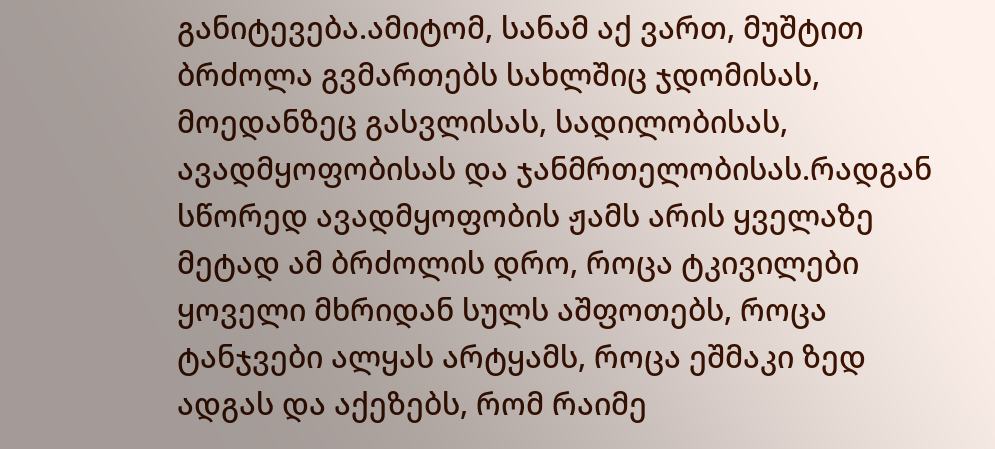განიტევება.ამიტომ, სანამ აქ ვართ, მუშტით ბრძოლა გვმართებს სახლშიც ჯდომისას, მოედანზეც გასვლისას, სადილობისას, ავადმყოფობისას და ჯანმრთელობისას.რადგან სწორედ ავადმყოფობის ჟამს არის ყველაზე მეტად ამ ბრძოლის დრო, როცა ტკივილები ყოველი მხრიდან სულს აშფოთებს, როცა ტანჯვები ალყას არტყამს, როცა ეშმაკი ზედ ადგას და აქეზებს, რომ რაიმე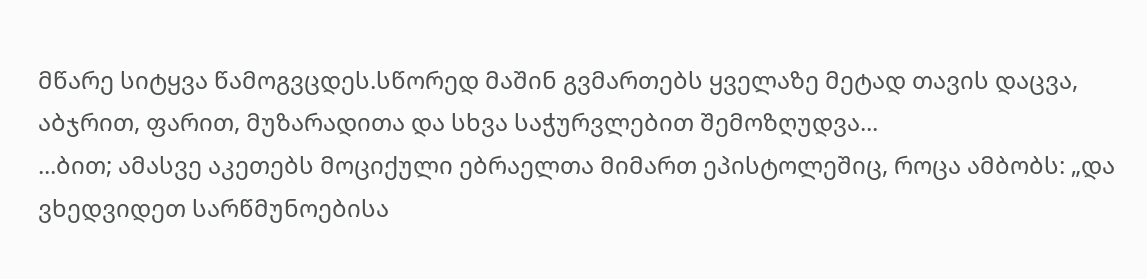მწარე სიტყვა წამოგვცდეს.სწორედ მაშინ გვმართებს ყველაზე მეტად თავის დაცვა, აბჯრით, ფარით, მუზარადითა და სხვა საჭურვლებით შემოზღუდვა...
...ბით; ამასვე აკეთებს მოციქული ებრაელთა მიმართ ეპისტოლეშიც, როცა ამბობს: „და ვხედვიდეთ სარწმუნოებისა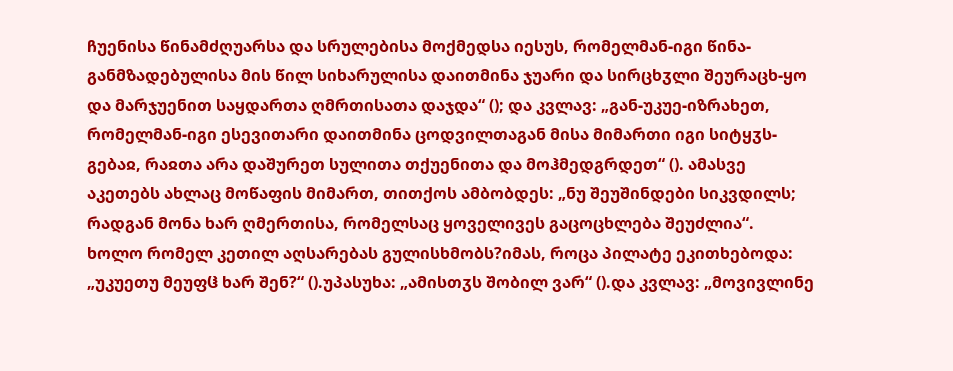ჩუენისა წინამძღუარსა და სრულებისა მოქმედსა იესუს, რომელმან-იგი წინა-განმზადებულისა მის წილ სიხარულისა დაითმინა ჯუარი და სირცხჳლი შეურაცხ-ყო და მარჯუენით საყდართა ღმრთისათა დაჯდა“ (); და კვლავ: „გან-უკუე-იზრახეთ, რომელმან-იგი ესევითარი დაითმინა ცოდვილთაგან მისა მიმართი იგი სიტყჳს-გებაჲ, რაჲთა არა დაშურეთ სულითა თქუენითა და მოჰმედგრდეთ“ (). ამასვე აკეთებს ახლაც მოწაფის მიმართ, თითქოს ამბობდეს: „ნუ შეუშინდები სიკვდილს; რადგან მონა ხარ ღმერთისა, რომელსაც ყოველივეს გაცოცხლება შეუძლია“.
ხოლო რომელ კეთილ აღსარებას გულისხმობს?იმას, როცა პილატე ეკითხებოდა: „უკუეთუ მეუფჱ ხარ შენ?“ ().უპასუხა: „ამისთჳს შობილ ვარ“ ().და კვლავ: „მოვივლინე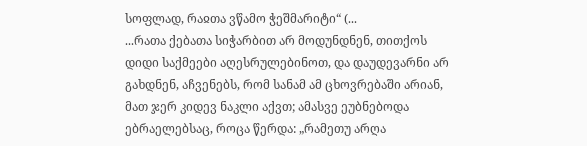სოფლად, რაჲთა ვწამო ჭეშმარიტი“ (...
...რათა ქებათა სიჭარბით არ მოდუნდნენ, თითქოს დიდი საქმეები აღესრულებინოთ, და დაუდევარნი არ გახდნენ, აჩვენებს, რომ სანამ ამ ცხოვრებაში არიან, მათ ჯერ კიდევ ნაკლი აქვთ; ამასვე ეუბნებოდა ებრაელებსაც, როცა წერდა: „რამეთუ არღა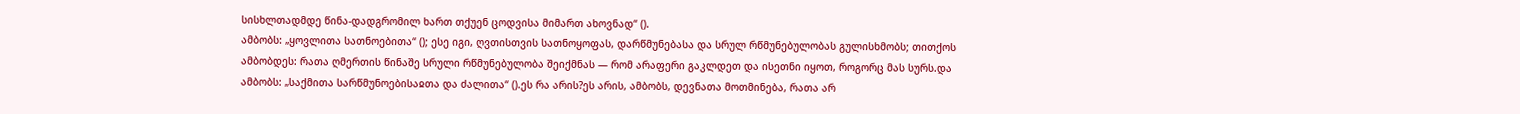სისხლთადმდე წინა-დადგრომილ ხართ თქუენ ცოდვისა მიმართ ახოვნად“ ().
ამბობს: „ყოვლითა სათნოებითა“ (); ესე იგი, ღვთისთვის სათნოყოფას, დარწმუნებასა და სრულ რწმუნებულობას გულისხმობს; თითქოს ამბობდეს: რათა ღმერთის წინაშე სრული რწმუნებულობა შეიქმნას — რომ არაფერი გაკლდეთ და ისეთნი იყოთ, როგორც მას სურს.და ამბობს: „საქმითა სარწმუნოებისაჲთა და ძალითა“ ().ეს რა არის?ეს არის, ამბობს, დევნათა მოთმინება, რათა არ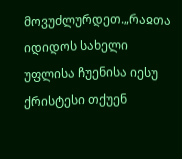მოვუძლურდეთ.„რაჲთა იდიდოს სახელი უფლისა ჩუენისა იესუ ქრისტესი თქუენ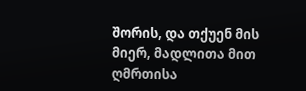შორის, და თქუენ მის მიერ, მადლითა მით ღმრთისა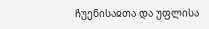ჩუენისაჲთა და უფლისა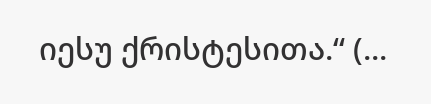იესუ ქრისტესითა.“ (...